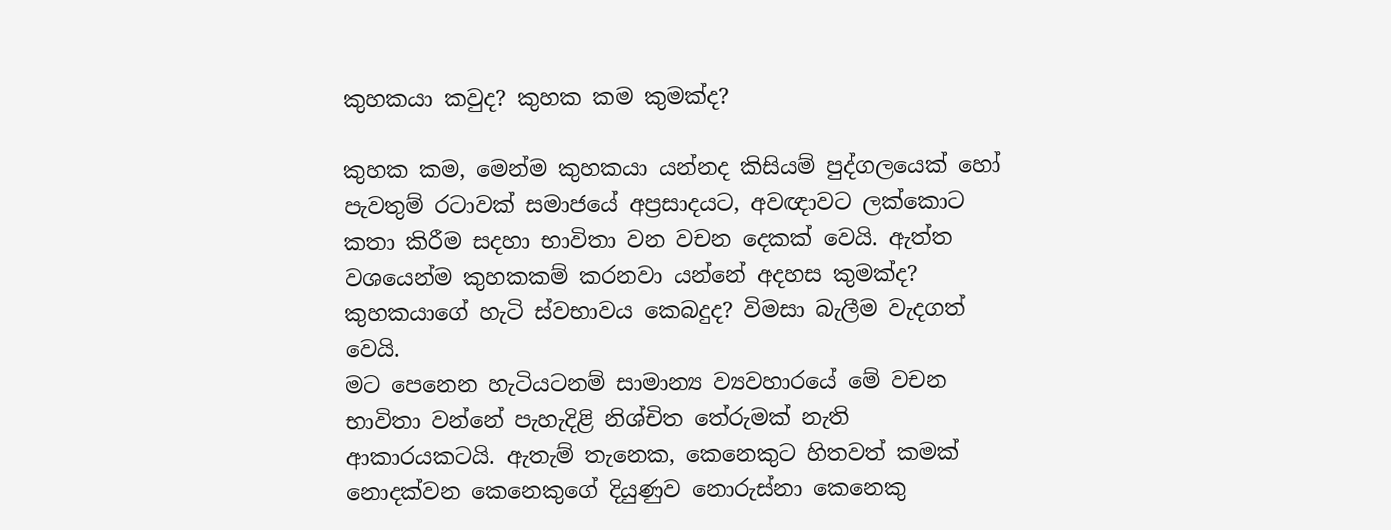කුහකයා කවුද? කුහක කම කුමක්ද?

කුහක කම, මෙන්ම කුහකයා යන්නද කිසියම් පුද්ගලයෙක් හෝ පැවතුම් රටාවක් සමාජයේ අප්‍රසාදයට, අවඥාවට ලක්කොට කතා කිරීම සදහා භාවිතා වන වචන දෙකක් වෙයි. ඇත්ත වශයෙන්ම කුහකකම් කරනවා යන්නේ අදහස කුමක්ද? කුහකයාගේ හැටි ස්වභාවය කෙබදුද? විමසා බැලීම වැදගත් වෙයි.
මට පෙනෙන හැටියටනම් සාමාන්‍ය ව්‍යවහාරයේ මේ වචන භාවිතා වන්නේ පැහැදිළි නිශ්චිත තේරුමක් නැති ආකාරයකටයි. ඇතැම් තැනෙක, කෙනෙකුට හිතවත් කමක් නොදක්වන කෙනෙකුගේ දියුණුව නොරුස්නා කෙනෙකු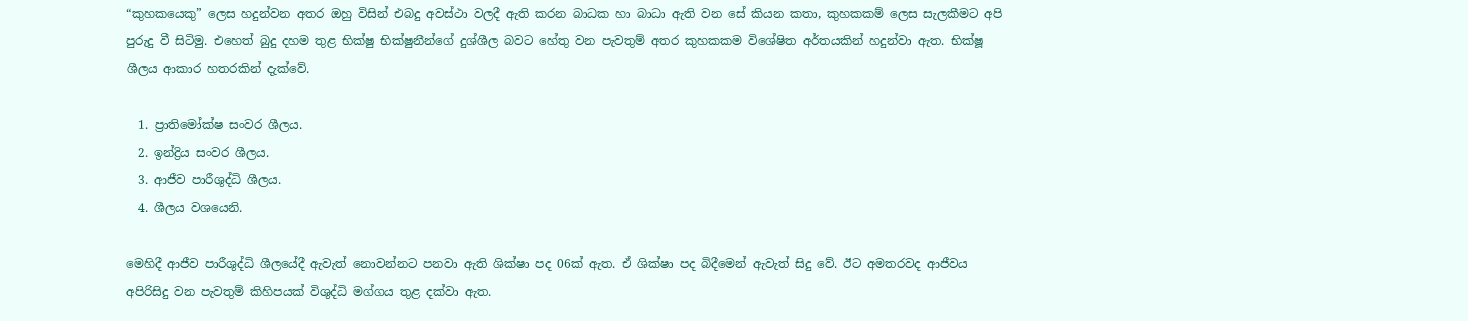“කුහකයෙකු” ලෙස හදුන්වන අතර ඔහු විසින් එබදු අවස්ථා වලදී ඇති කරන බාධක හා බාධා ඇති වන සේ කියන කතා, කුහකකම් ලෙස සැලකීමට අපි පුරුදු වී සිටිමු. එහෙත් බුදු දහම තුළ භික්ෂු භික්ෂුනීන්ගේ දුශ්ශීල බවට හේතු වන පැවතුම් අතර කුහකකම විශේෂිත අර්තයකින් හදුන්වා ඇත. භික්ෂූ ශීලය ආකාර හතරකින් දැක්වේ.

  1. ප්‍රාතිමෝක්ෂ සංවර ශීලය.
  2. ඉන්ද්‍රිය සංවර ශීලය.
  3. ආජීව පාරීශුද්ධි ශීලය.
  4. ශීලය වශයෙනි.

මෙහිදී ආජීව පාරීශුද්ධි ශීලයේදී ඇවැත් නොවන්නට පනවා ඇති ශික්ෂා පද 06ක් ඇත. ඒ ශික්ෂා පද බිදීමෙන් ඇවැත් සිදු වේ. ඊට අමතරවද ආජීවය අපිරිසිදු වන පැවතුම් කිහිපයක් විශුද්ධි මග්ගය තුළ දක්වා ඇත.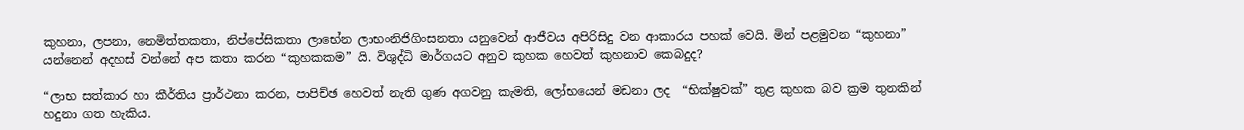කුහනා, ලපනා, නෙමිත්තකතා, නිප්පේසිකතා ලාභේන ලාභංනිජිගිංසනතා යනුවෙන් ආජීවය අපිරිසිදු වන ආකාරය පහක් වෙයි. මින් පළමුවන “කුහනා” යන්නෙන් අදහස් වන්නේ අප කතා කරන “කුහකකම” යි. විශුද්ධි මාර්ගයට අනුව කුහක හෙවත් කුහනාව කෙබදුද?

“ලාභ සත්කාර හා කීර්තිය ප්‍රාර්ථනා කරන, පාපිච්ඡ හෙවත් නැති ගුණ අගවනු කැමති, ලෝභයෙන් මඩනා ලද  “භික්ෂුවක්” තුළ කුහක බව ක්‍රම තුනකින් හදුනා ගත හැකිය.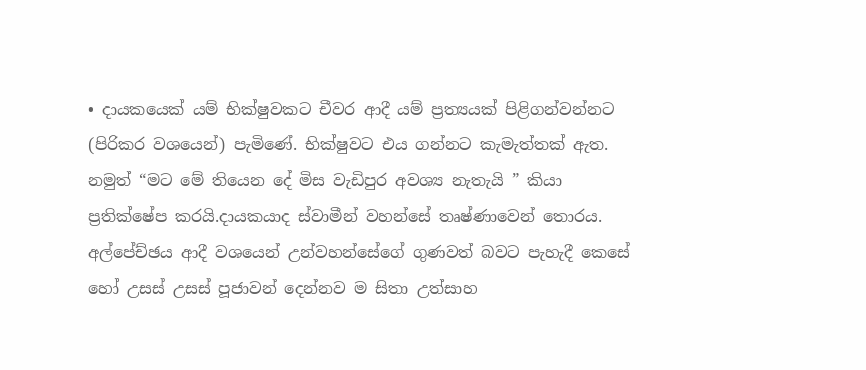• දායකයෙක් යම් භික්ෂුවකට චීවර ආදී යම් ප්‍රත්‍යයක් පිළිගන්වන්නට (පිරිකර වශයෙන්) පැමිණේ. භික්ෂුවට එය ගන්නට කැමැත්තක් ඇත. නමුත් “මට මේ තියෙන දේ මිස වැඩිපුර අවශ්‍ය නැතැයි ” කියා ප්‍රතික්ෂේප කරයි.දායකයාද ස්වාමීන් වහන්සේ තෘෂ්ණාවෙන් තොරය. අල්පේච්ඡය ආදී වශයෙන් උන්වහන්සේගේ ගුණවත් බවට පැහැදී කෙසේ හෝ උසස් උසස් පූජාවන් දෙන්නව ම සිතා උත්සාහ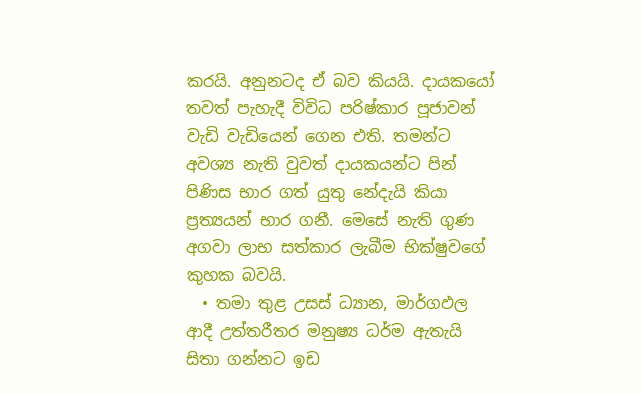කරයි. අනුනටද ඒ බව කියයි. දායකයෝ තවත් පැහැදී විවිධ පරිෂ්කාර පූජාවන් වැඩි වැඩියෙන් ගෙන එති. තමන්ට අවශ්‍ය නැති වුවත් දායකයන්ට පින් පිණිස භාර ගත් යුතු නේදැයි කියා ප්‍රත්‍ය‍යන් භාර ගනී. මෙසේ නැති ගුණ අගවා ලාභ සත්කාර ලැබීම භික්ෂුවගේ කුහක බවයි.
  • තමා තුළ උසස් ධ්‍යාන, මාර්ගඵල ආදී උත්තරීතර මනුෂ්‍ය ධර්ම ඇතැයි සිතා ගන්නට ඉඩ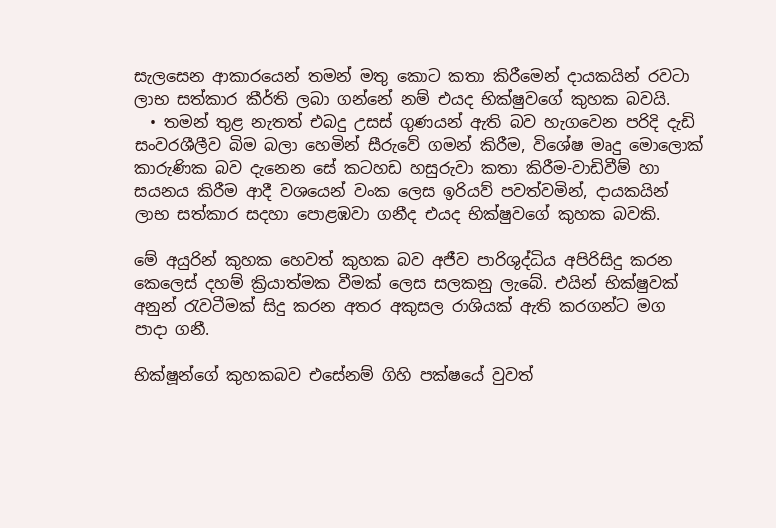සැලසෙන ආකාරයෙන් තමන් මතු කොට කතා කිරීමෙන් දායකයින් ‍රවටා ලාභ සත්කාර කීර්ති ලබා ගන්නේ නම් එයද භික්ෂුවගේ කුහක බවයි.
  • තමන් තුළ නැතත් එබදු උසස් ගුණයන් ඇති බව හැගවෙන පරිදි දැඩි සංවරශීලීව බිම බලා හෙමින් සීරුවේ ගමන් කිරීම, විශේෂ මෘදු මොලොක් කාරුණික බව දැනෙන සේ කටහඩ හසුරුවා කතා කිරීම-වාඩිවීම් හා සයනය කිරීම ආදී වශයෙන් වංක ලෙස ඉරියව් පවත්වමින්, දායකයින් ලාභ සත්කාර සදහා පොළඹවා ගනීද එයද භික්ෂුවගේ කුහක බවකි.

මේ අයුරින් කුහක හෙවත් කුහක බව අජීව පාරිශුද්ධිය අපිරිසිදු කරන කෙලෙස් දහම් ක්‍රියාත්මක වීමක් ලෙස සලකනු ලැබේ. එයින් භික්ෂුවක් අනුන් රැවටීමක් සිදු කරන අතර අකුසල රාශියක් ඇති කරගන්ට මග පාදා ගනී.

භික්ෂූන්ගේ කුහකබව එසේනම් ගිහි පක්ෂයේ වුවත්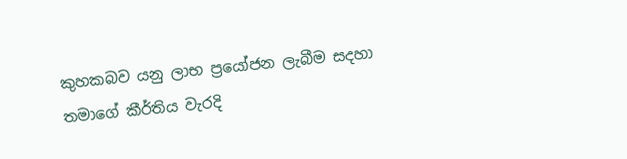කුහකබව යනු ලාභ ප්‍රයෝජන ලැබීම සදහා තමාගේ කීර්තිය වැරදි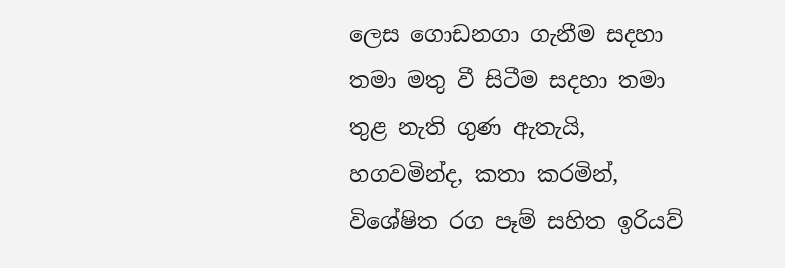ලෙස ගොඩනගා ගැනීම සදහා තමා මතු වී සිටීම සදහා තමා තුළ නැති ගුණ ඇතැයි, හගවමින්ද, කතා කරමින්, විශේෂිත රග පෑම් සහිත ඉරියව්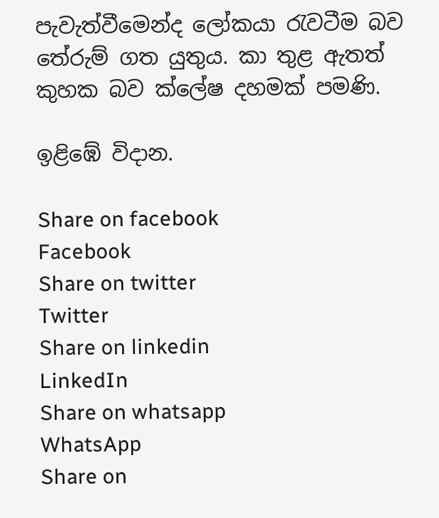පැවැත්වීමෙන්ද ලෝකයා රැවටීම බව තේරුම් ගත යුතුය. කා තුළ ඇතත් කුහක බව ක්ලේෂ දහමක් පමණි.

ඉළිඹේ විදාන.

Share on facebook
Facebook
Share on twitter
Twitter
Share on linkedin
LinkedIn
Share on whatsapp
WhatsApp
Share on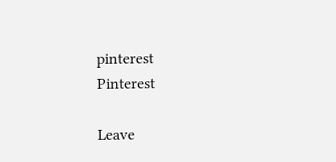pinterest
Pinterest

Leave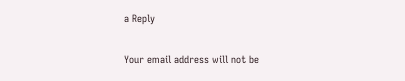a Reply

Your email address will not be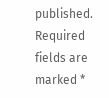published. Required fields are marked *